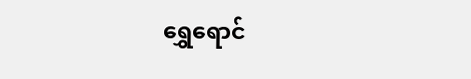ရွှေရောင်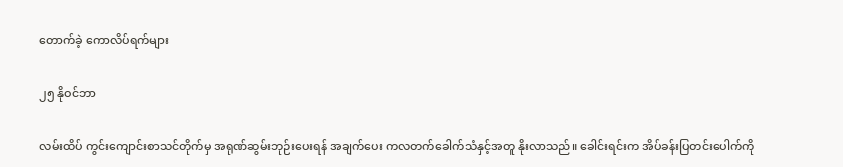တောက်ခဲ့ ကောလိပ်ရက်များ

၂၅ နိုဝင်ဘာ

လမ်းထိပ် ကွင်းကျောင်းစာသင်တိုက်မှ အရုဏ်ဆွမ်းဘုဉ်းပေးရန် အချက်ပေး ကလတက်ခေါက်သံနှင့်အတူ နိုးလာသည်။ ခေါင်းရင်းက အိပ်ခန်းပြတင်းပေါက်ကို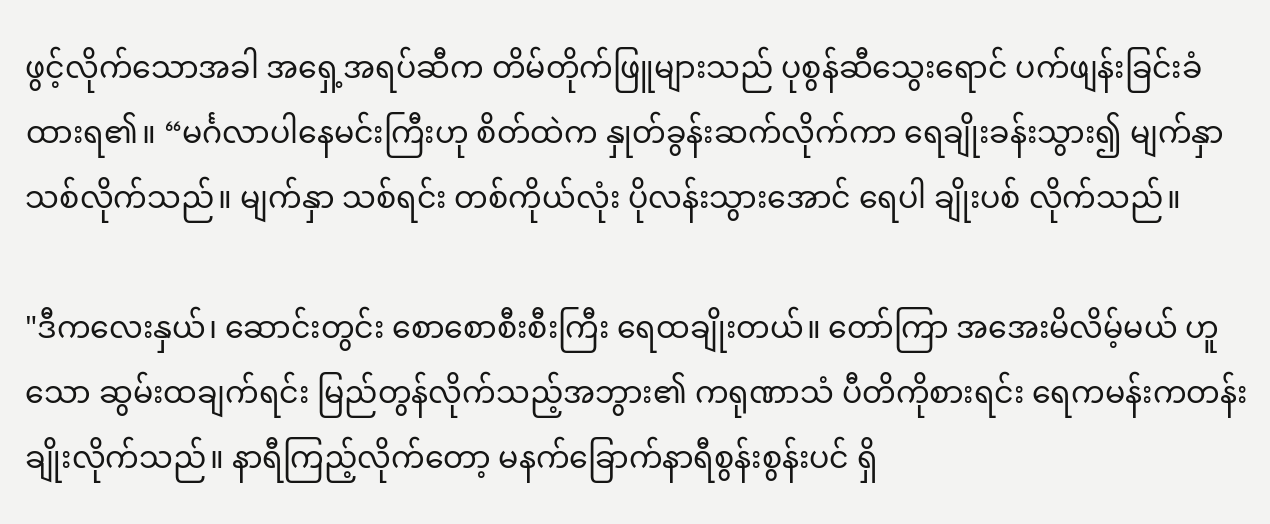ဖွင့်လိုက်သောအခါ အရှေ့အရပ်ဆီက တိမ်တိုက်ဖြူများသည် ပုစွန်ဆီသွေးရောင် ပက်ဖျန်းခြင်းခံထားရ၏။ “မင်္ဂလာပါနေမင်းကြီးဟု စိတ်ထဲက နှုတ်ခွန်းဆက်လိုက်ကာ ရေချိုးခန်းသွား၍ မျက်နှာသစ်လိုက်သည်။ မျက်နှာ သစ်ရင်း တစ်ကိုယ်လုံး ပိုလန်းသွားအောင် ရေပါ ချိုးပစ် လိုက်သည်။

"ဒီကလေးနှယ်၊ ဆောင်းတွင်း စောစောစီးစီးကြီး ရေထချိုးတယ်။ တော်ကြာ အအေးမိလိမ့်မယ် ဟူသော ဆွမ်းထချက်ရင်း မြည်တွန်လိုက်သည့်အဘွား၏ ကရုဏာသံ ပီတိကိုစားရင်း ရေကမန်းကတန်း ချိုးလိုက်သည်။ နာရီကြည့်လိုက်တော့ မနက်ခြောက်နာရီစွန်းစွန်းပင် ရှိ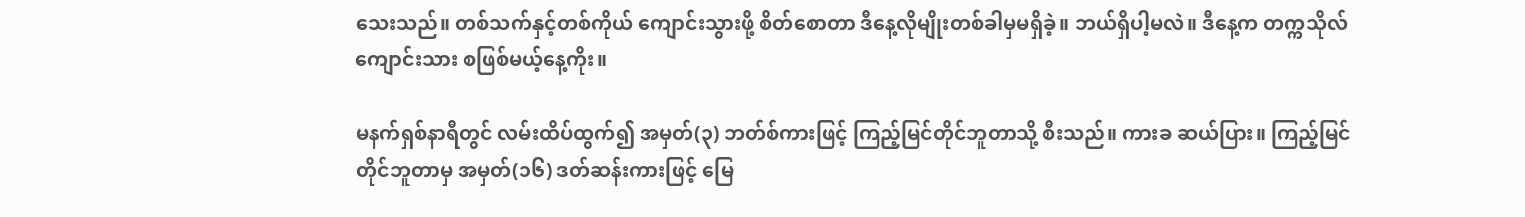သေးသည်။ တစ်သက်နှင့်တစ်ကိုယ် ကျောင်းသွားဖို့ စိတ်စောတာ ဒီနေ့လိုမျိုးတစ်ခါမှမရှိခဲ့။ ဘယ်ရှိပါ့မလဲ။ ဒီနေ့က တက္ကသိုလ်ကျောင်းသား စဖြစ်မယ့်နေ့ကိုး။

မနက်ရှစ်နာရီတွင် လမ်းထိပ်ထွက်၍ အမှတ်(၃) ဘတ်စ်ကားဖြင့် ကြည့်မြင်တိုင်ဘူတာသို့ စီးသည်။ ကားခ ဆယ်ပြား။ ကြည့်မြင်တိုင်ဘူတာမှ အမှတ်(၁၆) ဒတ်ဆန်းကားဖြင့် မြေ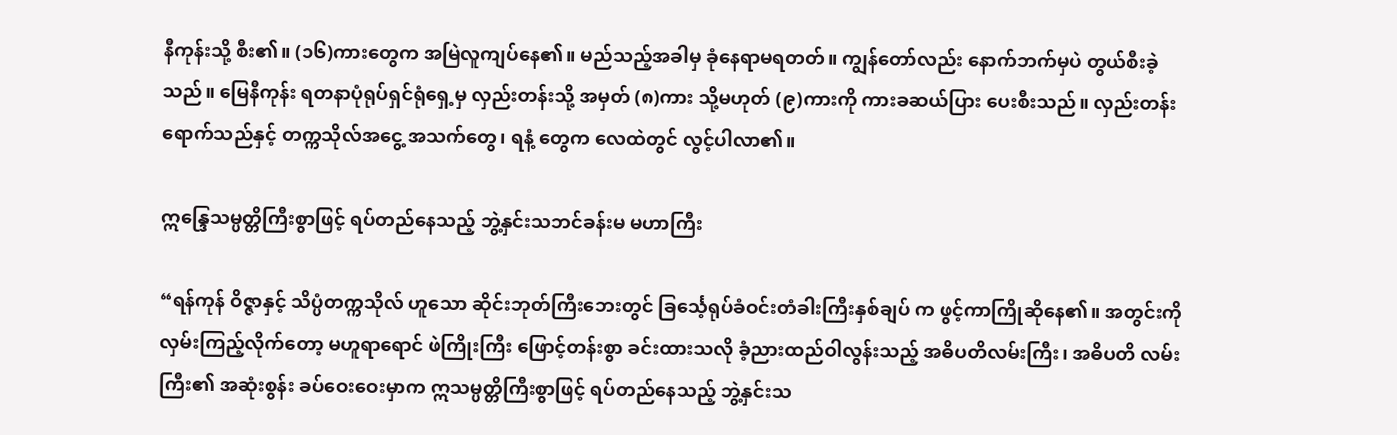နီကုန်းသို့ စီး၏။ (၁၆)ကားတွေက အမြဲလူကျပ်နေ၏။ မည်သည့်အခါမှ ခုံနေရာမရတတ်။ ကျွန်တော်လည်း နောက်ဘက်မှပဲ တွယ်စီးခဲ့သည်။ မြေနီကုန်း ရတနာပုံရုပ်ရှင်ရုံရှေ့မှ လှည်းတန်းသို့ အမှတ် (၈)ကား သို့မဟုတ် (၉)ကားကို ကားခဆယ်ပြား ပေးစီးသည်။ လှည်းတန်းရောက်သည်နှင့် တက္ကသိုလ်အငွေ့ အသက်တွေ၊ ရနံ့ တွေက လေထဲတွင် လွင့်ပါလာ၏။

ဣန္ဒြေသမ္ပတ္တိကြီးစွာဖြင့် ရပ်တည်နေသည့် ဘွဲ့နှင်းသဘင်ခန်းမ မဟာကြီး

“ရန်ကုန် ဝိဇ္ဇာနှင့် သိပ္ပံတက္ကသိုလ် ဟူသော ဆိုင်းဘုတ်ကြီးဘေးတွင် ခြင်္သေ့ရုပ်ခံဝင်းတံခါးကြီးနှစ်ချပ် က ဖွင့်ကာကြိုဆိုနေ၏။ အတွင်းကို လှမ်းကြည့်လိုက်တော့ မဟူရာရောင် ဖဲကြိုးကြီး ဖြောင့်တန်းစွာ ခင်းထားသလို ခံ့ညားထည်ဝါလွန်းသည့် အဓိပတိလမ်းကြီး၊ အဓိပတိ လမ်းကြီး၏ အဆုံးစွန်း ခပ်ဝေးဝေးမှာက ဣသမ္ပတ္တိကြီးစွာဖြင့် ရပ်တည်နေသည့် ဘွဲ့နှင်းသ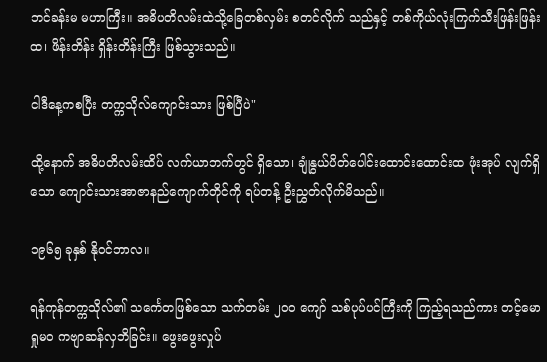ဘင်ခန်းမ မဟာကြီး။ အဓိပတိလမ်းထဲသို့ခြေတစ်လှမ်း စတင်လိုက် သည်နှင့် တစ်ကိုယ်လုံးကြက်သီးဖြန်းဖြန်းထ၊ ဖိန်းတိန်း ရှိန်းတိန်းကြီး ဖြစ်သွားသည်။

ငါဒီနေ့ကစပြီး တက္ကသိုလ်ကျောင်းသား ဖြစ်ပြီပဲ"

ထို့နောက် အဓိပတိလမ်းထိပ် လက်ယာဘက်တွင် ရှိသော၊ ချုံနွယ်ပိတ်ပေါင်းထောင်းထောင်းထ ဖုံးအုပ် လျက်ရှိသော ကျောင်းသားအာဇာနည်ကျောက်တိုင်ကို ရပ်တန့် ဦးညွှတ်လိုက်မိသည်။

၁၉၆၅ ခုနှစ် နိုဝင်ဘာလ။

ရန်ကုန်တက္ကသိုလ်၏ သင်္ကေတဖြစ်သော သက်တမ်း ၂၀၀ ကျော် သစ်ပုပ်ပင်ကြီးကို ကြည့်ရသည်ကား တင့်မော ရှုမဝ ကဗျာဆန်လှဘိခြင်း။ ဖွေးဖွေးလှုပ်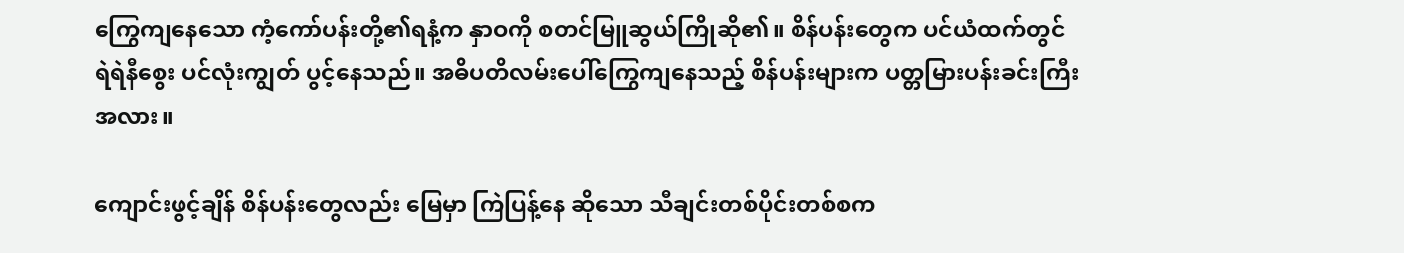ကြွေကျနေသော ကံ့ကော်ပန်းတို့၏ရနံ့က နှာဝကို စတင်မြူဆွယ်ကြိုဆို၏။ စိန်ပန်းတွေက ပင်ယံထက်တွင် ရဲရဲနီစွေး ပင်လုံးကျွတ် ပွင့်နေသည်။ အဓိပတိလမ်းပေါ်ကြွေကျနေသည့် စိန်ပန်းများက ပတ္တမြားပန်းခင်းကြီးအလား။

ကျောင်းဖွင့်ချိန် စိန်ပန်းတွေလည်း မြေမှာ ကြဲပြန့်နေ ဆိုသော သီချင်းတစ်ပိုင်းတစ်စက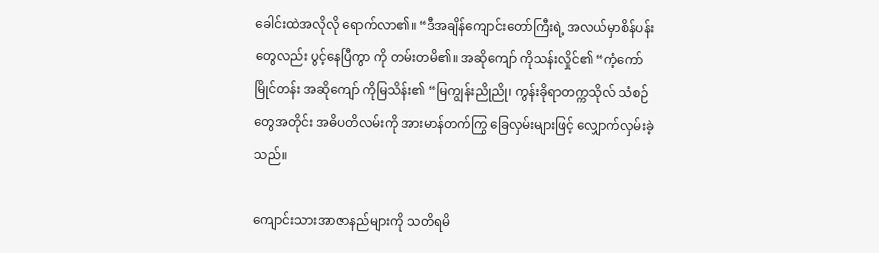ခေါင်းထဲအလိုလို ရောက်လာ၏။ “ဒီအချိန်ကျောင်းတော်ကြီးရဲ့ အလယ်မှာစိန်ပန်းတွေလည်း ပွင့်နေပြီကွာ ကို တမ်းတမိ၏။ အဆိုကျော် ကိုသန်းလှိုင်၏ “ကံ့ကော်မြိုင်တန်း အဆိုကျော် ကိုမြသိန်း၏ “မြကျွန်းညိုညို၊ ကွန်းခိုရာတက္ကသိုလ် သံစဉ်တွေအတိုင်း အဓိပတိလမ်းကို အားမာန်တက်ကြွ ခြေလှမ်းများဖြင့် လျှောက်လှမ်းခဲ့သည်။

ကျောင်းသားအာဇာနည်များကို သတိရမိ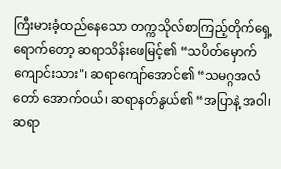ကြီးမားခံ့ထည်နေသော တက္ကသိုလ်စာကြည့်တိုက်ရှေ့ရောက်တော့ ဆရာသိန်းဖေမြင့်၏ “သပိတ်မှောက် ကျောင်းသား"၊ ဆရာကျော်အောင်၏ “သမဂ္ဂအလံတော် အောက်ဝယ်၊ ဆရာနတ်နွယ်၏ “အပြာနဲ့ အဝါ၊ ဆရာ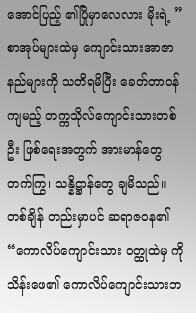အောင်ပြည့် ၏ပြိုမှာလေလား မိုးရဲ့ ” စာအုပ်များထဲမှ ကျောင်းသားအာဇာနည်များကို သတိရမိပြီး ခေတ်တာဝန်ကျမည့် တက္ကသိုလ်ကျောင်းသားတစ်ဦး ဖြစ်ရေးအတွက် အားမာန်တွေ တက်ကြွ၊ သန္နိဋ္ဌာန်တွေ ချမိသည်။ တစ်ချိန် တည်းမှာပင် ဆရာဇဝန၏ “ကောလိပ်ကျောင်းသား ဝတ္ထုထဲမှ ကိုသိန်းဖေ၏ ကောလိပ်ကျောင်းသားဘ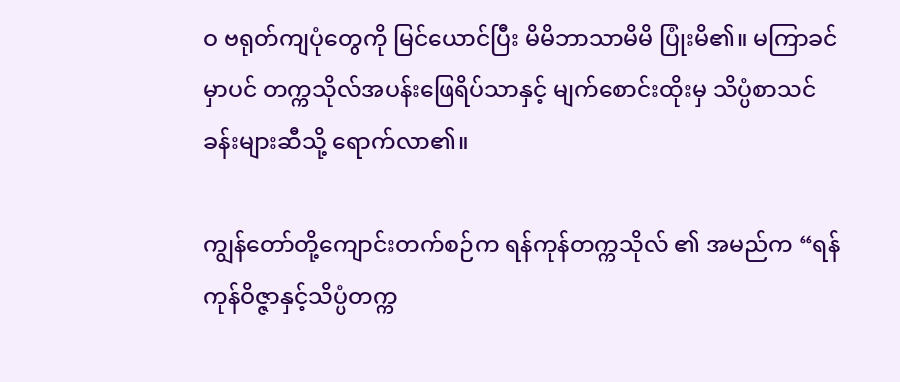ဝ ဗရုတ်ကျပုံတွေကို မြင်ယောင်ပြီး မိမိဘာသာမိမိ ပြုံးမိ၏။ မကြာခင်မှာပင် တက္ကသိုလ်အပန်းဖြေရိပ်သာနှင့် မျက်စောင်းထိုးမှ သိပ္ပံစာသင်ခန်းများဆီသို့ ရောက်လာ၏။

ကျွန်တော်တို့ကျောင်းတက်စဉ်က ရန်ကုန်တက္ကသိုလ် ၏ အမည်က “ရန်ကုန်ဝိဇ္ဇာနှင့်သိပ္ပံတက္က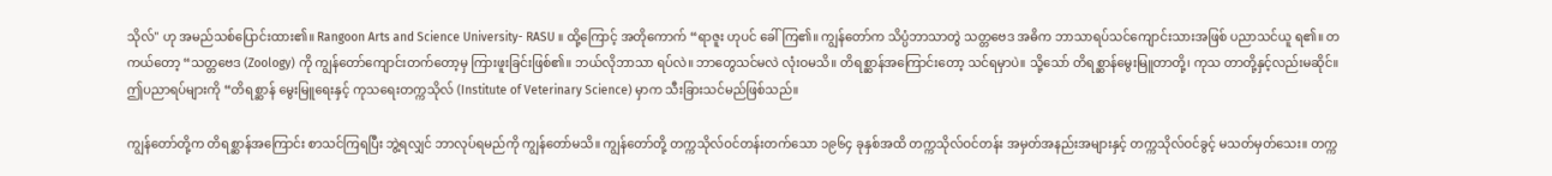သိုလ်" ဟု အမည်သစ်ပြောင်းထား၏။ Rangoon Arts and Science University- RASU ။ ထို့ကြောင့် အတိုကောက် “ရာဇူး ဟုပင် ခေါ်ကြ၏။ ကျွန်တော်က သိပ္ပံဘာသာတွဲ သတ္တဗေဒ အဓိက ဘာသာရပ်သင်ကျောင်းသားအဖြစ် ပညာသင်ယူ ရ၏။ တကယ်တော့ “သတ္တဗေဒ (Zoology) ကို ကျွန်တော်ကျောင်းတက်တော့မှ ကြားဖူးခြင်းဖြစ်၏။ ဘယ်လိုဘာသာ ရပ်လဲ။ ဘာတွေသင်မလဲ လုံးဝမသိ။ တိရစ္ဆာန်အကြောင်းတော့ သင်ရမှာပဲ။ သို့သော် တိရစ္ဆာန်မွေးမြူတာတို့၊ ကုသ တာတို့နှင့်လည်းမဆိုင်။ ဤပညာရပ်များကို “တိရစ္ဆာန် မွေးမြူရေးနှင့် ကုသရေးတက္ကသိုလ် (Institute of Veterinary Science) မှာက သီးခြားသင်မည်ဖြစ်သည်။

ကျွန်တော်တို့က တိရစ္ဆာန်အကြောင်း စာသင်ကြရပြီး ဘွဲ့ရလျှင် ဘာလုပ်ရမည်ကို ကျွန်တော်မသိ။ ကျွန်တော်တို့ တက္ကသိုလ်ဝင်တန်းတက်သော ၁၉၆၄ ခုနှစ်အထိ တက္ကသိုလ်ဝင်တန်း အမှတ်အနည်းအများနှင့် တက္ကသိုလ်ဝင်ခွင့် မသတ်မှတ်သေး။ တက္က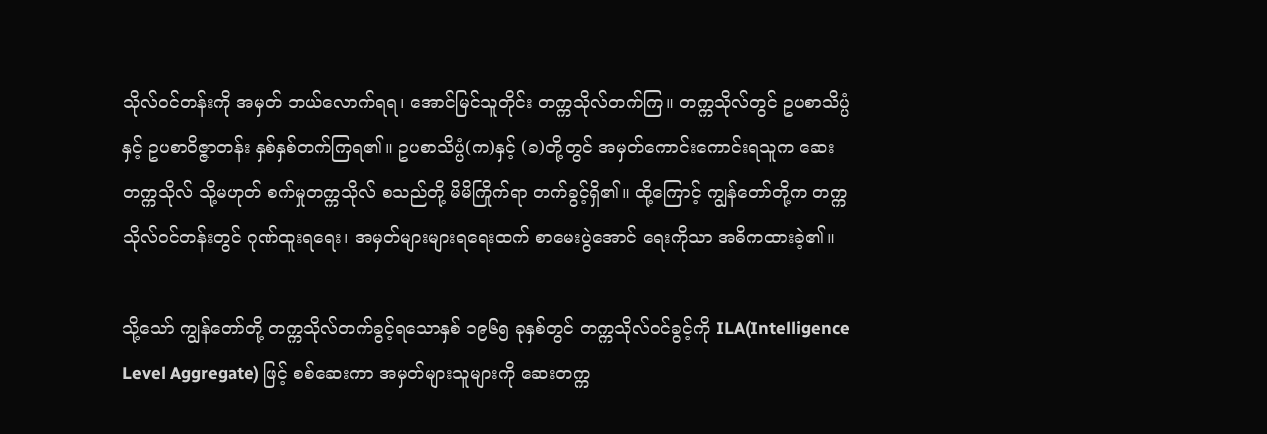သိုလ်ဝင်တန်းကို အမှတ် ဘယ်လောက်ရရ၊ အောင်မြင်သူတိုင်း တက္ကသိုလ်တက်ကြ။ တက္ကသိုလ်တွင် ဥပစာသိပ္ပံနှင့် ဥပစာဝိဇ္ဇာတန်း နှစ်နှစ်တက်ကြရ၏။ ဥပစာသိပ္ပံ(က)နှင့် (ခ)တို့တွင် အမှတ်ကောင်းကောင်းရသူက ဆေးတက္ကသိုလ် သို့မဟုတ် စက်မှုတက္ကသိုလ် စသည်တို့ မိမိကြိုက်ရာ တက်ခွင့်ရှိ၏။ ထို့ကြောင့် ကျွန်တော်တို့က တက္ကသိုလ်ဝင်တန်းတွင် ဂုဏ်ထူးရရေး၊ အမှတ်များများရရေးထက် စာမေးပွဲအောင် ရေးကိုသာ အဓိကထားခဲ့၏။

သို့သော် ကျွန်တော်တို့ တက္ကသိုလ်တက်ခွင့်ရသောနှစ် ၁၉၆၅ ခုနှစ်တွင် တက္ကသိုလ်ဝင်ခွင့်ကို ILA(Intelligence Level Aggregate) ဖြင့် စစ်ဆေးကာ အမှတ်များသူများကို ဆေးတက္က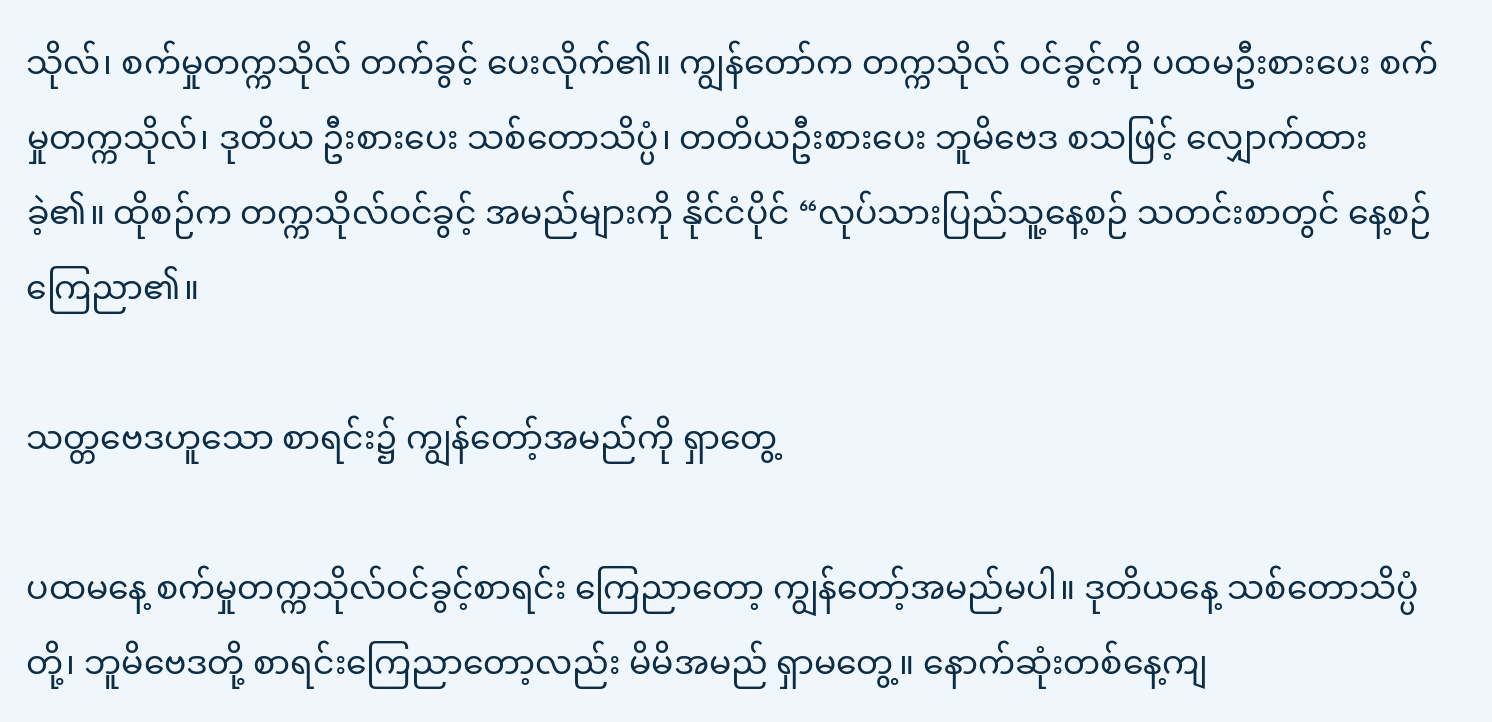သိုလ်၊ စက်မှုတက္ကသိုလ် တက်ခွင့် ပေးလိုက်၏။ ကျွန်တော်က တက္ကသိုလ် ဝင်ခွင့်ကို ပထမဦးစားပေး စက်မှုတက္ကသိုလ်၊ ဒုတိယ ဦးစားပေး သစ်တောသိပ္ပံ၊ တတိယဦးစားပေး ဘူမိဗေဒ စသဖြင့် လျှောက်ထားခဲ့၏။ ထိုစဉ်က တက္ကသိုလ်ဝင်ခွင့် အမည်များကို နိုင်ငံပိုင် “လုပ်သားပြည်သူ့နေ့စဉ် သတင်းစာတွင် နေ့စဉ်ကြေညာ၏။

သတ္တဗေဒဟူသော စာရင်း၌ ကျွန်တော့်အမည်ကို ရှာတွေ့

ပထမနေ့ စက်မှုတက္ကသိုလ်ဝင်ခွင့်စာရင်း ကြေညာတော့ ကျွန်တော့်အမည်မပါ။ ဒုတိယနေ့ သစ်တောသိပ္ပံတို့၊ ဘူမိဗေဒတို့ စာရင်းကြေညာတော့လည်း မိမိအမည် ရှာမတွေ့။ နောက်ဆုံးတစ်နေ့ကျ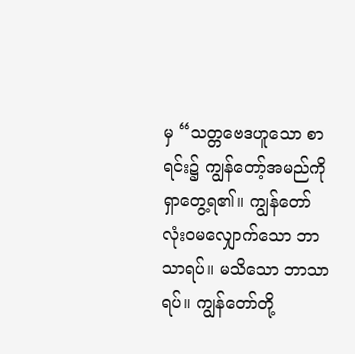မှ “သတ္တဗေဒဟူသော စာရင်း၌ ကျွန်တော့်အမည်ကို ရှာတွေ့ရ၏။ ကျွန်တော် လုံးဝမလျှောက်သော ဘာသာရပ်။ မသိသော ဘာသာရပ်။ ကျွန်တော်တို့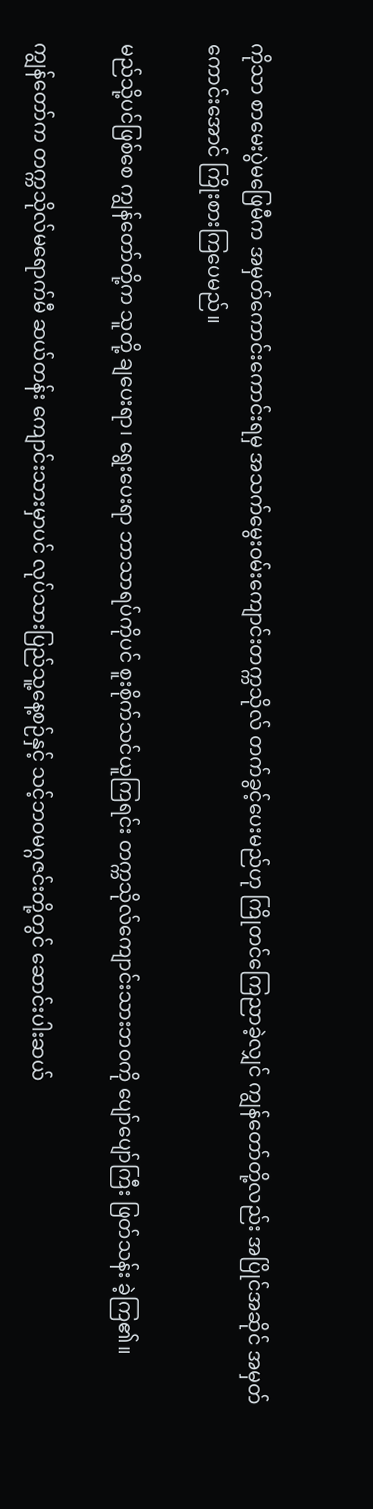ကိုသာ စာမေးပွဲမဖြေမီက အမှတ်ကောင်းကောင်းရမှ အသက်မွေးဝမ်းကျောင်းတက္ကသိုလ် တက်ခွင့်ပေးမည်ဟု ကြိုတင်ကြေညာခဲ့လျှင် ကျွန်တော်တို့လည်း အပြိုင်အဆိုင် အမှတ်ကောင်းအောင် ကြိုးစားကြပေမည်။

မည်သို့ပင်ဖြစ်စေ ကျွန်တော်တို့က သူတို့ ချပေးရာ၊ ရွေးပေးရာ ဘာသာရပ်ကိုပင် စူးစိုက်သင်ယူကြရင်း တက္ကသိုလ်ကျောင်းသားဘဝကို ပျော်ပျော်ကြီး ဖြတ်သန်း ခဲ့ကြ၏။

ကျွန်တော်က တက္ကသိုလ်မရောက်မီ ဆယ်တန်း ကျောင်းသားမှာပင် လုပ်သားပြည်သူ့နေ့စဉ်နှင့် သင့်ဘဝမဂ္ဂဇင်းတို့တွင် ဆောင်းပါးဆယ်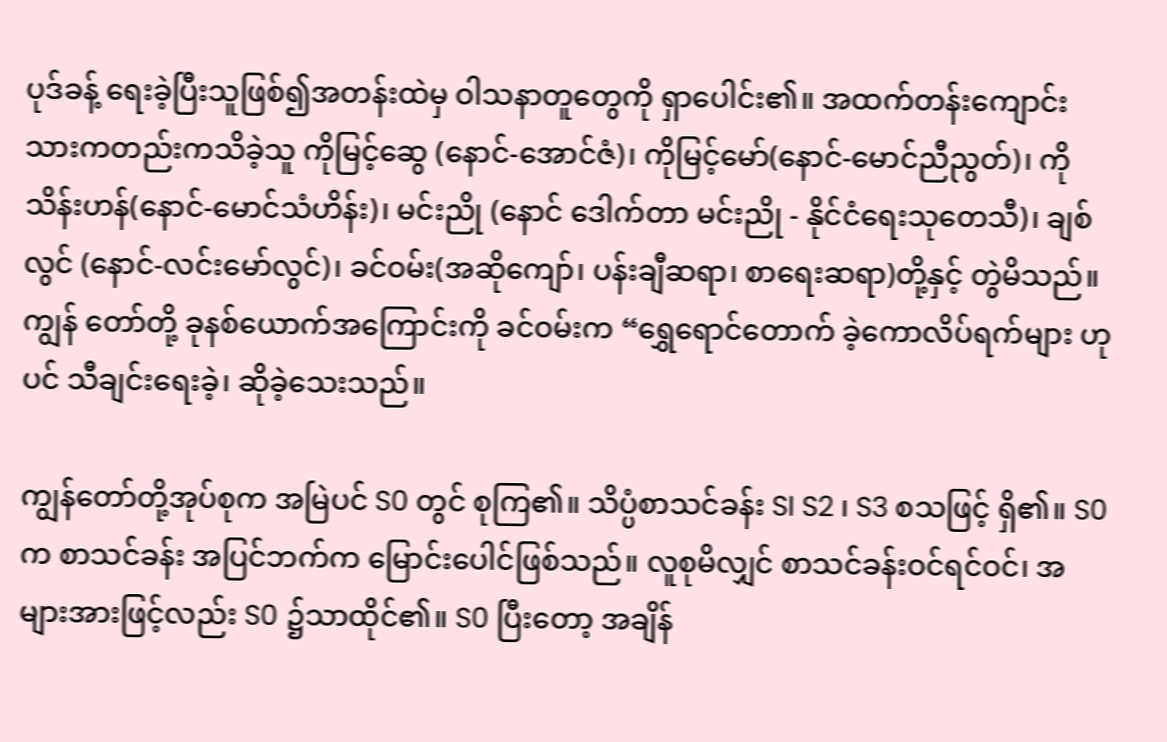ပုဒ်ခန့် ရေးခဲ့ပြီးသူဖြစ်၍အတန်းထဲမှ ဝါသနာတူတွေကို ရှာပေါင်း၏။ အထက်တန်းကျောင်းသားကတည်းကသိခဲ့သူ ကိုမြင့်ဆွေ (နောင်-အောင်ဇံ)၊ ကိုမြင့်မော်(နောင်-မောင်ညီညွတ်)၊ ကိုသိန်းဟန်(နောင်-မောင်သံဟိန်း)၊ မင်းညို (နောင် ဒေါက်တာ မင်းညို - နိုင်ငံရေးသုတေသီ)၊ ချစ်လွင် (နောင်-လင်းမော်လွင်)၊ ခင်ဝမ်း(အဆိုကျော်၊ ပန်းချီဆရာ၊ စာရေးဆရာ)တို့နှင့် တွဲမိသည်။ ကျွန် တော်တို့ ခုနစ်ယောက်အကြောင်းကို ခင်ဝမ်းက “ရွှေရောင်တောက် ခဲ့ကောလိပ်ရက်များ ဟုပင် သီချင်းရေးခဲ့၊ ဆိုခဲ့သေးသည်။

ကျွန်တော်တို့အုပ်စုက အမြဲပင် S0 တွင် စုကြ၏။ သိပ္ပံစာသင်ခန်း SI S2 ၊ S3 စသဖြင့် ရှိ၏။ S0 က စာသင်ခန်း အပြင်ဘက်က မြောင်းပေါင်ဖြစ်သည်။ လူစုမိလျှင် စာသင်ခန်းဝင်ရင်ဝင်၊ အများအားဖြင့်လည်း S0 ၌သာထိုင်၏။ S0 ပြီးတော့ အချိန်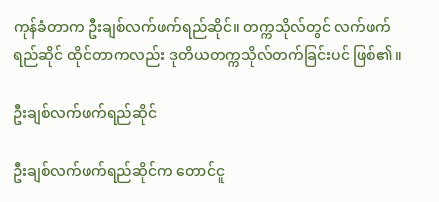ကုန်ခံတာက ဦးချစ်လက်ဖက်ရည်ဆိုင်။ တက္ကသိုလ်တွင် လက်ဖက် ရည်ဆိုင် ထိုင်တာကလည်း ဒုတိယတက္ကသိုလ်တက်ခြင်းပင် ဖြစ်၏။

ဦးချစ်လက်ဖက်ရည်ဆိုင်

ဦးချစ်လက်ဖက်ရည်ဆိုင်က တောင်ငူ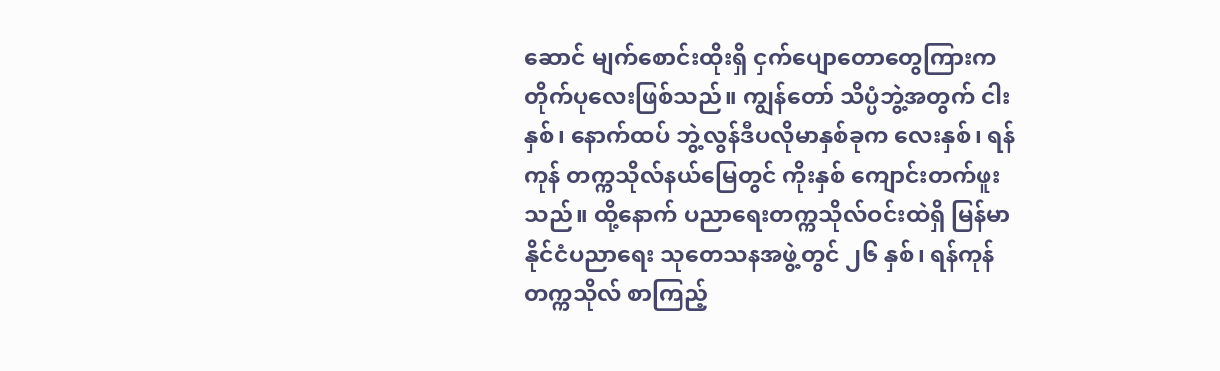ဆောင် မျက်စောင်းထိုးရှိ ငှက်ပျောတောတွေကြားက တိုက်ပုလေးဖြစ်သည်။ ကျွန်တော် သိပ္ပံဘွဲ့အတွက် ငါးနှစ်၊ နောက်ထပ် ဘွဲ့လွန်ဒီပလိုမာနှစ်ခုက လေးနှစ်၊ ရန်ကုန် တက္ကသိုလ်နယ်မြေတွင် ကိုးနှစ် ကျောင်းတက်ဖူးသည်။ ထို့နောက် ပညာရေးတက္ကသိုလ်ဝင်းထဲရှိ မြန်မာနိုင်ငံပညာရေး သုတေသနအဖွဲ့တွင် ၂၆ နှစ်၊ ရန်ကုန်တက္ကသိုလ် စာကြည့်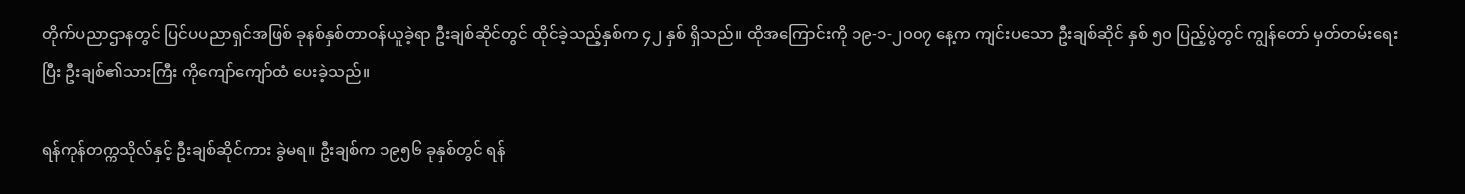တိုက်ပညာဌာနတွင် ပြင်ပပညာရှင်အဖြစ် ခုနစ်နှစ်တာဝန်ယူခဲ့ရာ ဦးချစ်ဆိုင်တွင် ထိုင်ခဲ့သည့်နှစ်က ၄၂ နှစ် ရှိသည်။ ထိုအကြောင်းကို ၁၉-၁-၂၀၀၇ နေ့က ကျင်းပသော ဦးချစ်ဆိုင် နှစ် ၅၀ ပြည့်ပွဲတွင် ကျွန်တော် မှတ်တမ်းရေးပြီး ဦးချစ်၏သားကြီး ကိုကျော်ကျော်ထံ ပေးခဲ့သည်။

ရန်ကုန်တက္ကသိုလ်နှင့် ဦးချစ်ဆိုင်ကား ခွဲမရ။ ဦးချစ်က ၁၉၅၆ ခုနှစ်တွင် ရန်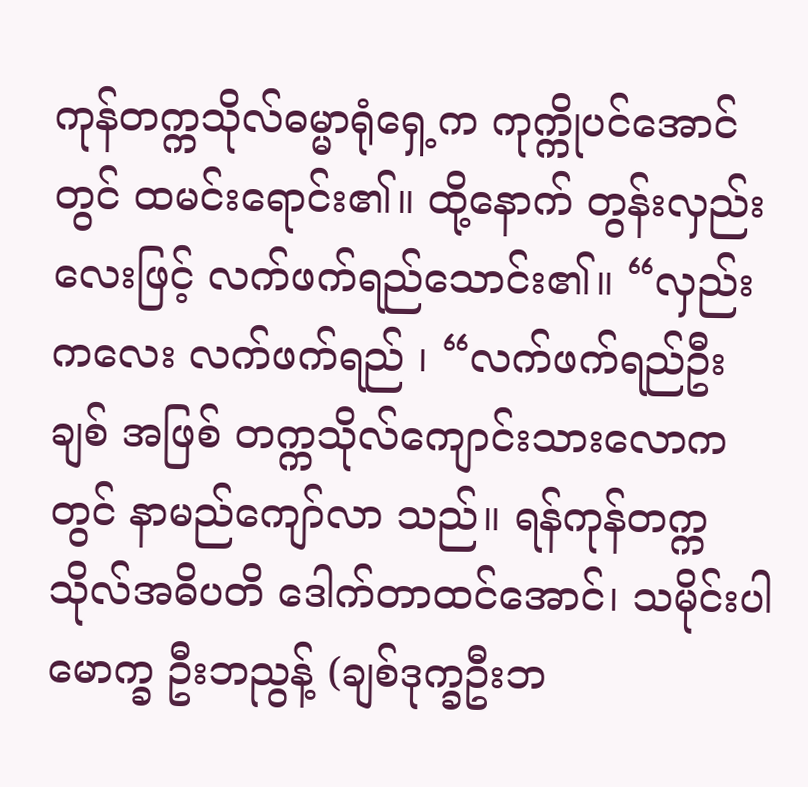ကုန်တက္ကသိုလ်ဓမ္မာရုံရှေ့က ကုက္ကိုပင်အောင်တွင် ထမင်းရောင်း၏။ ထို့နောက် တွန်းလှည်းလေးဖြင့် လက်ဖက်ရည်သောင်း၏။ “လှည်းကလေး လက်ဖက်ရည် ၊ “လက်ဖက်ရည်ဦးချစ် အဖြစ် တက္ကသိုလ်ကျောင်းသားလောကတွင် နာမည်ကျော်လာ သည်။ ရန်ကုန်တက္ကသိုလ်အဓိပတိ ဒေါက်တာထင်အောင်၊ သမိုင်းပါမောက္ခ ဦးဘညွန့် (ချစ်ဒုက္ခဦးဘ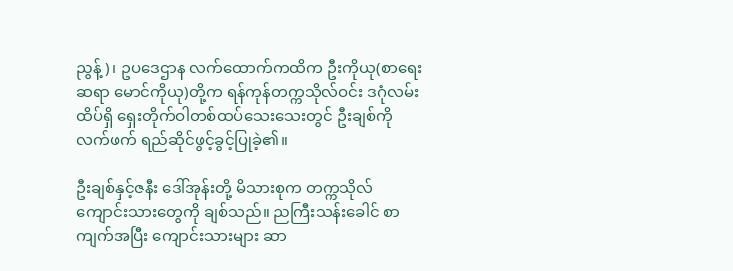ညွန့်)၊ ဥပဒေဌာန လက်ထောက်ကထိက ဦးကိုယု(စာရေးဆရာ မောင်ကိုယု)တို့က ရန်ကုန်တက္ကသိုလ်ဝင်း ဒဂုံလမ်းထိပ်ရှိ ရှေးတိုက်ဝါတစ်ထပ်သေးသေးတွင် ဦးချစ်ကို လက်ဖက် ရည်ဆိုင်ဖွင့်ခွင့်ပြုခဲ့၏။

ဦးချစ်နှင့်ဇနီး ဒေါ်အုန်းတို့ မိသားစုက တက္ကသိုလ် ကျောင်းသားတွေကို ချစ်သည်။ ညကြီးသန်းခေါင် စာကျက်အပြီး ကျောင်းသားများ ဆာ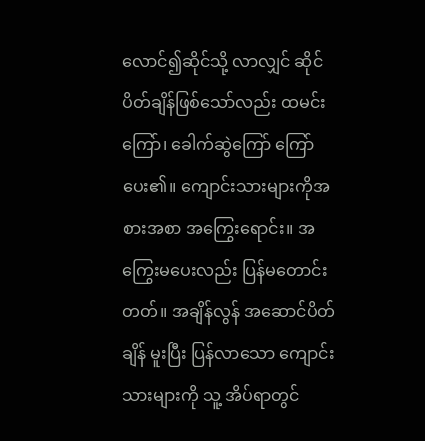လောင်၍ဆိုင်သို့ လာလျှင် ဆိုင်ပိတ်ချိန်ဖြစ်သော်လည်း ထမင်းကြော်၊ ခေါက်ဆွဲကြော် ကြော်ပေး၏။ ကျောင်းသားများကိုအစားအစာ အကြွေးရောင်း။ အကြွေးမပေးလည်း ပြန်မတောင်းတတ်။ အချိန်လွန် အဆောင်ပိတ်ချိန် မူးပြီး ပြန်လာသော ကျောင်းသားများကို သူ့ အိပ်ရာတွင်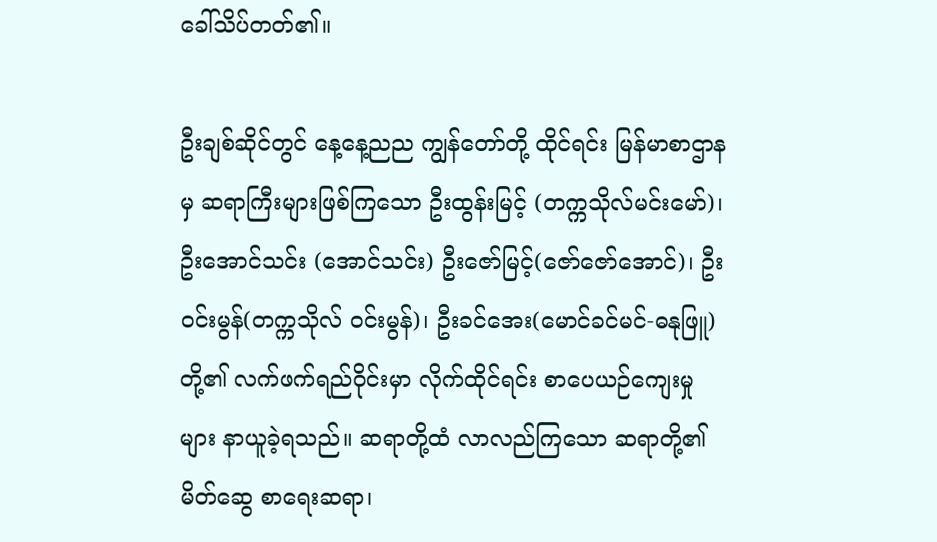ခေါ်သိပ်တတ်၏။

ဦးချစ်ဆိုင်တွင် နေ့နေ့ညည ကျွန်တော်တို့ ထိုင်ရင်း မြန်မာစာဌာနမှ ဆရာကြီးများဖြစ်ကြသော ဦးထွန်းမြင့် (တက္ကသိုလ်မင်းမော်)၊ ဦးအောင်သင်း (အောင်သင်း) ဦးဇော်မြင့်(ဇော်ဇော်အောင်)၊ ဦးဝင်းမွန်(တက္ကသိုလ် ဝင်းမွန်)၊ ဦးခင်အေး(မောင်ခင်မင်-ဓနုဖြူ) တို့၏ လက်ဖက်ရည်ဝိုင်းမှာ လိုက်ထိုင်ရင်း စာပေယဉ်ကျေးမှုများ နာယူခဲ့ရသည်။ ဆရာတို့ထံ လာလည်ကြသော ဆရာတို့၏ မိတ်ဆွေ စာရေးဆရာ၊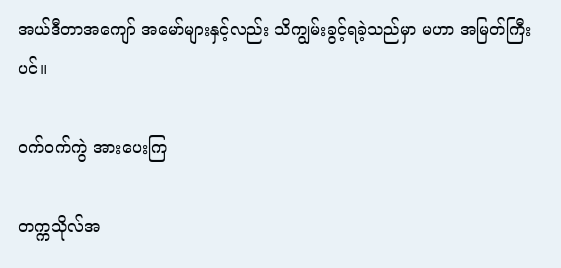အယ်ဒီတာအကျော် အမော်များနှင့်လည်း သိကျွမ်းခွင့်ရခဲ့သည်မှာ မဟာ အမြတ်ကြီးပင်။

ဝက်ဝက်ကွဲ အားပေးကြ

တက္ကသိုလ်အ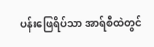ပန်းဖြေရိပ်သာ အာရ်စီထဲတွင်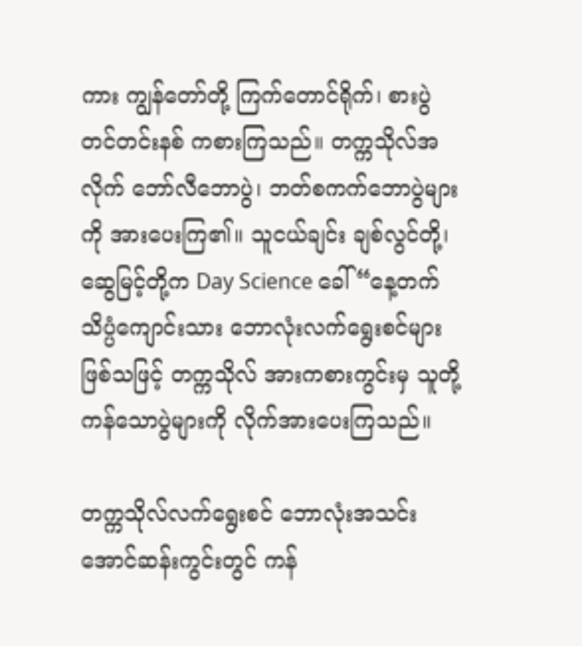ကား ကျွန်တော်တို့ ကြက်တောင်ရိုက်၊ စားပွဲတင်တင်းနစ် ကစားကြသည်။ တက္ကသိုလ်အလိုက် ဘော်လီဘောပွဲ၊ ဘတ်စကက်ဘောပွဲများကို အားပေးကြ၏။ သူငယ်ချင်း ချစ်လွင်တို့၊ ဆွေမြင့်တို့က Day Science ခေါ် “နေ့တက် သိပ္ပံကျောင်းသား ဘောလုံးလက်ရွေးစင်များ ဖြစ်သဖြင့် တက္ကသိုလ် အားကစားကွင်းမှ သူတို့ကန်သောပွဲများကို လိုက်အားပေးကြသည်။

တက္ကသိုလ်လက်ရွေးစင် ဘောလုံးအသင်း အောင်ဆန်းကွင်းတွင် ကန်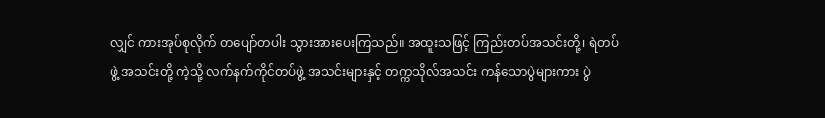လျှင် ကားအုပ်စုလိုက် တပျော်တပါး သွားအားပေးကြသည်။ အထူးသဖြင့် ကြည်းတပ်အသင်းတို့၊ ရဲတပ်ဖွဲ့ အသင်းတို့ ကဲ့သို့ လက်နက်ကိုင်တပ်ဖွဲ့ အသင်းများနှင့် တက္ကသိုလ်အသင်း ကန်သောပွဲများကား ပွဲ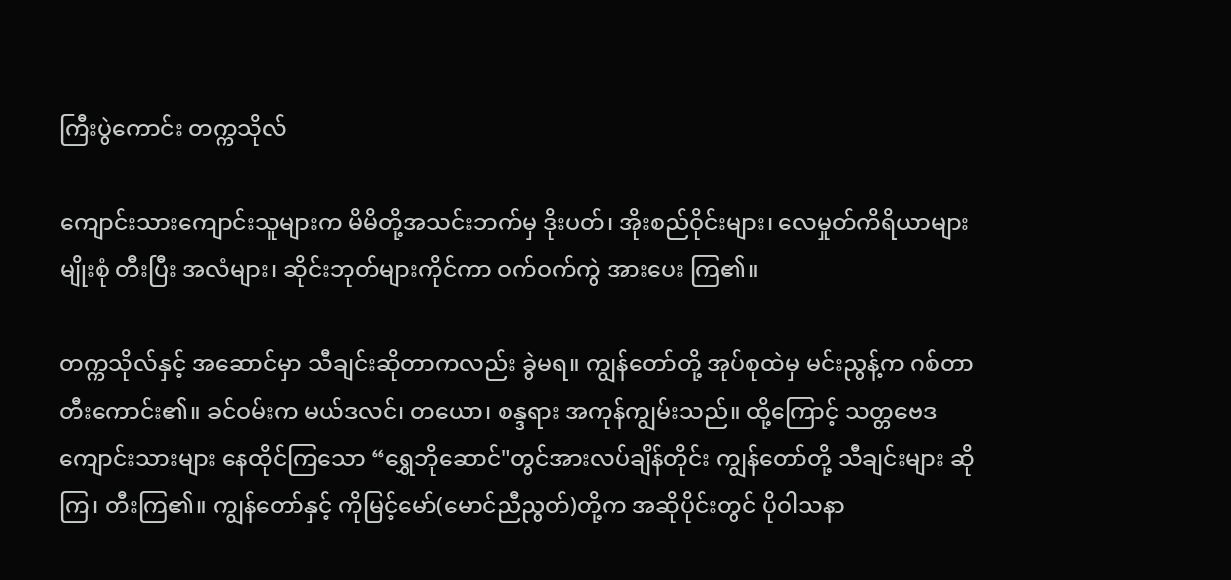ကြီးပွဲကောင်း တက္ကသိုလ်

ကျောင်းသားကျောင်းသူများက မိမိတို့အသင်းဘက်မှ ဒိုးပတ်၊ အိုးစည်ဝိုင်းများ၊ လေမှုတ်ကိရိယာများ မျိုးစုံ တီးပြီး အလံများ၊ ဆိုင်းဘုတ်များကိုင်ကာ ဝက်ဝက်ကွဲ အားပေး ကြ၏။

တက္ကသိုလ်နှင့် အဆောင်မှာ သီချင်းဆိုတာကလည်း ခွဲမရ။ ကျွန်တော်တို့ အုပ်စုထဲမှ မင်းညွန့်က ဂစ်တာ တီးကောင်း၏။ ခင်ဝမ်းက မယ်ဒလင်၊ တယော၊ စန္ဒရား အကုန်ကျွမ်းသည်။ ထို့ကြောင့် သတ္တဗေဒကျောင်းသားများ နေထိုင်ကြသော “ရွှေဘိုဆောင်"တွင်အားလပ်ချိန်တိုင်း ကျွန်တော်တို့ သီချင်းများ ဆိုကြ၊ တီးကြ၏။ ကျွန်တော်နှင့် ကိုမြင့်မော်(မောင်ညီညွတ်)တို့က အဆိုပိုင်းတွင် ပိုဝါသနာ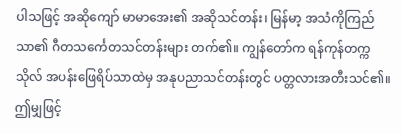ပါသဖြင့် အဆိုကျော် မာမာအေး၏ အဆိုသင်တန်း၊ မြန်မာ့ အသံကိုကြည်သာ၏ ဂီတသင်္ကေတသင်တန်းများ တက်၏။ ကျွန်တော်က ရန်ကုန်တက္ကသိုလ် အပန်းဖြေရိပ်သာထဲမှ အနုပညာသင်တန်းတွင် ပတ္တလားအတီးသင်၏။ ဤမျှဖြင့်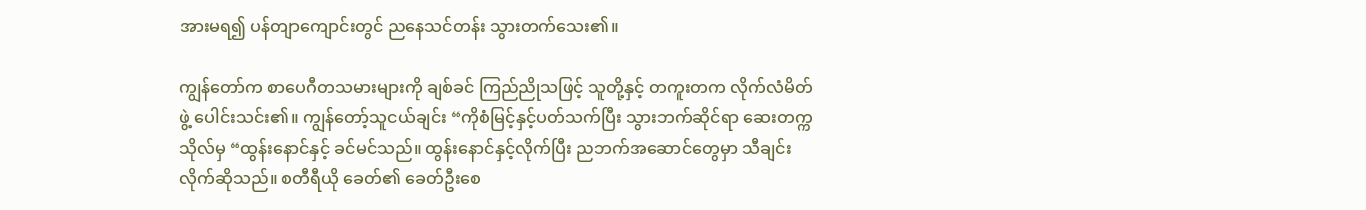အားမရ၍ ပန်တျာကျောင်းတွင် ညနေသင်တန်း သွားတက်သေး၏။

ကျွန်တော်က စာပေဂီတသမားများကို ချစ်ခင် ကြည်ညိုသဖြင့် သူတို့နှင့် တကူးတက လိုက်လံမိတ်ဖွဲ့ ပေါင်းသင်း၏။ ကျွန်တော့်သူငယ်ချင်း “ကိုစံမြင့်နှင့်ပတ်သက်ပြီး သွားဘက်ဆိုင်ရာ ဆေးတက္ကသိုလ်မှ “ထွန်းနောင်နှင့် ခင်မင်သည်။ ထွန်းနောင်နှင့်လိုက်ပြီး ညဘက်အဆောင်တွေမှာ သီချင်းလိုက်ဆိုသည်။ စတီရီယို ခေတ်၏ ခေတ်ဦးစေ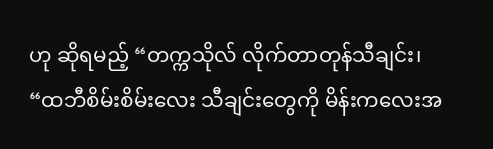ဟု ဆိုရမည့် “တက္ကသိုလ် လိုက်တာတုန်သီချင်း၊ “ထဘီစိမ်းစိမ်းလေး သီချင်းတွေကို မိန်းကလေးအ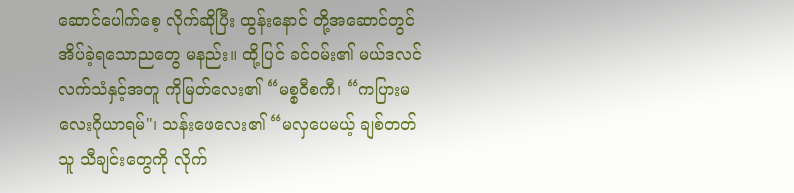ဆောင်ပေါက်စေ့ လိုက်ဆိုပြီး ထွန်းနောင် တို့အဆောင်တွင် အိပ်ခဲ့ရသောညတွေ မနည်း။ ထို့ပြင် ခင်ဝမ်း၏ မယ်ဒလင်လက်သံနှင့်အတူ ကိုမြတ်လေး၏ “မစ္စဝီစကီ၊ “ကပြားမလေးဂိုယာရမ်"၊ သန်းဖေလေး၏ “မလှပေမယ့် ချစ်တတ်သူ သီချင်းတွေကို လိုက်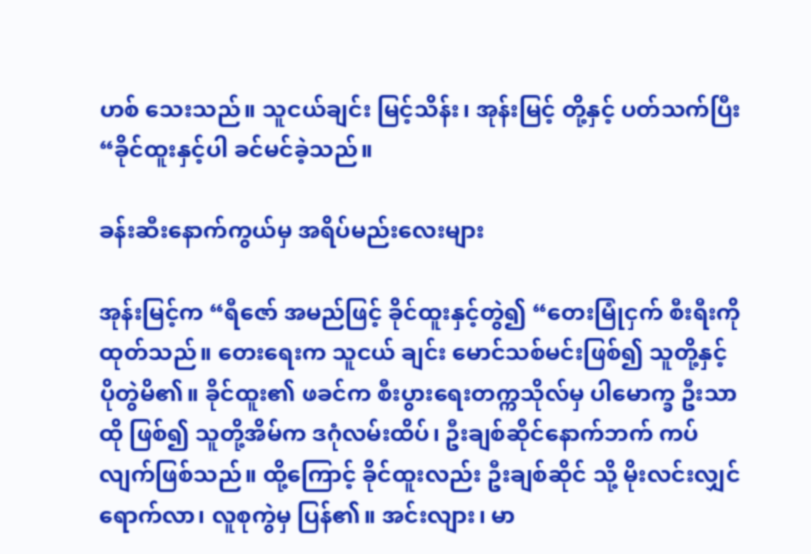ဟစ် သေးသည်။ သူငယ်ချင်း မြင့်သိန်း၊ အုန်းမြင့် တို့နှင့် ပတ်သက်ပြီး “ခိုင်ထူးနှင့်ပါ ခင်မင်ခဲ့သည်။

ခန်းဆီးနောက်ကွယ်မှ အရိပ်မည်းလေးများ

အုန်းမြင့်က “ရီဇော် အမည်ဖြင့် ခိုင်ထူးနှင့်တွဲ၍ “တေးမြုံငှက် စီးရီးကို ထုတ်သည်။ တေးရေးက သူငယ် ချင်း မောင်သစ်မင်းဖြစ်၍ သူတို့နှင့် ပိုတွဲမိ၏။ ခိုင်ထူး၏ ဖခင်က စီးပွားရေးတက္ကသိုလ်မှ ပါမောက္ခ ဦးသာထို ဖြစ်၍ သူတို့အိမ်က ဒဂုံလမ်းထိပ်၊ ဦးချစ်ဆိုင်နောက်ဘက် ကပ်လျက်ဖြစ်သည်။ ထို့ကြောင့် ခိုင်ထူးလည်း ဦးချစ်ဆိုင် သို့ မိုးလင်းလျှင်ရောက်လာ၊ လူစုကွဲမှ ပြန်၏။ အင်းလျား၊ မာ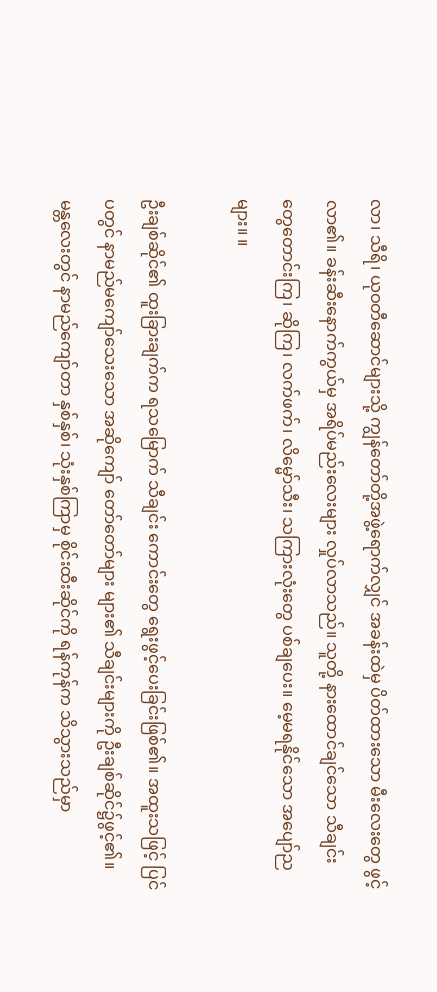လာ၊ သီရိ၊ ယုဝတီဆောင်များသို့ ကျွန်တော်တို့အဖွဲ့ရောက်လျှင် အခန်းထဲမှ ပိတ်ထားသော မီးလေးတွေ ဖွင့်လာ၏။ ခန်းဆီးနောက်ကွယ်မှ အရိပ်မည်းလေးများ လှုပ်လာသည်။ သူတို့ နားထောင်ချင်သော သီချင်းတွေတောင်းကြ၊ ဆိုကြ၊ လက်ဖက်၊ လိမ္မော်သီး၊ သကြားလုံးတွေ ပစ်ချပေး။ မေ့မရနိုင်သော အပျော်ညများ။ ။

ဦးချစ်ဆိုင်၏ ထူးခြားချက်က ရသမြောက် သီချင်း ကောင်းတွေ ရွေးဖွင့်ပေးခြင်းဖြစ်၏။ အထူးသဖြင့် ပြင်ပတွင် နာမည်မကျော်သေးသော အဆိုကျော် တော်တော်များ များ၏ သီချင်းများကို ဦးချစ်ဆိုင်၌ဖွင့်၏။ မန္တလေးတွင် နာမည်ကျော်တာ နှစ်နှစ်၊ သုံးနှစ်ကြာမှ စိုင်းထီးဆိုင်ကို ရန်ကုန်က သိသွားသည်မှာ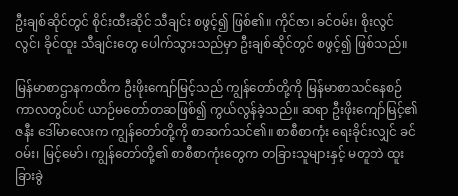ဦးချစ်ဆိုင်တွင် စိုင်းထီးဆိုင် သီချင်း စဖွင့်၍ ဖြစ်၏။ ကိုင်ဇာ၊ ခင်ဝမ်း၊ စိုးလွင်လွင်၊ ခိုင်ထူး သီချင်းတွေ ပေါက်သွားသည်မှာ ဦးချစ်ဆိုင်တွင် စဖွင့်၍ ဖြစ်သည်။

မြန်မာစာဌာနကထိက ဦးဖိုးကျော်မြင့်သည် ကျွန်တော်တို့ကို မြန်မာစာသင်နေစဉ်ကာလတွင်ပင် ယာဉ်မတော်တဆဖြစ်၍ ကွယ်လွန်ခဲ့သည်။ ဆရာ ဦးဖိုးကျော်မြင့်၏ဇနီး ဒေါ်မာလေးက ကျွန်တော်တို့ကို စာဆက်သင်၏။ စာစီစာကုံး ရေးခိုင်းလျှင် ခင်ဝမ်း၊ မြင့်မော်၊ ကျွန်တော်တို့၏ စာစီစာကုံးတွေက တခြားသူများနှင့် မတူဘဲ ထူးခြားခွဲ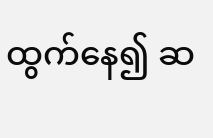ထွက်နေ၍ ဆ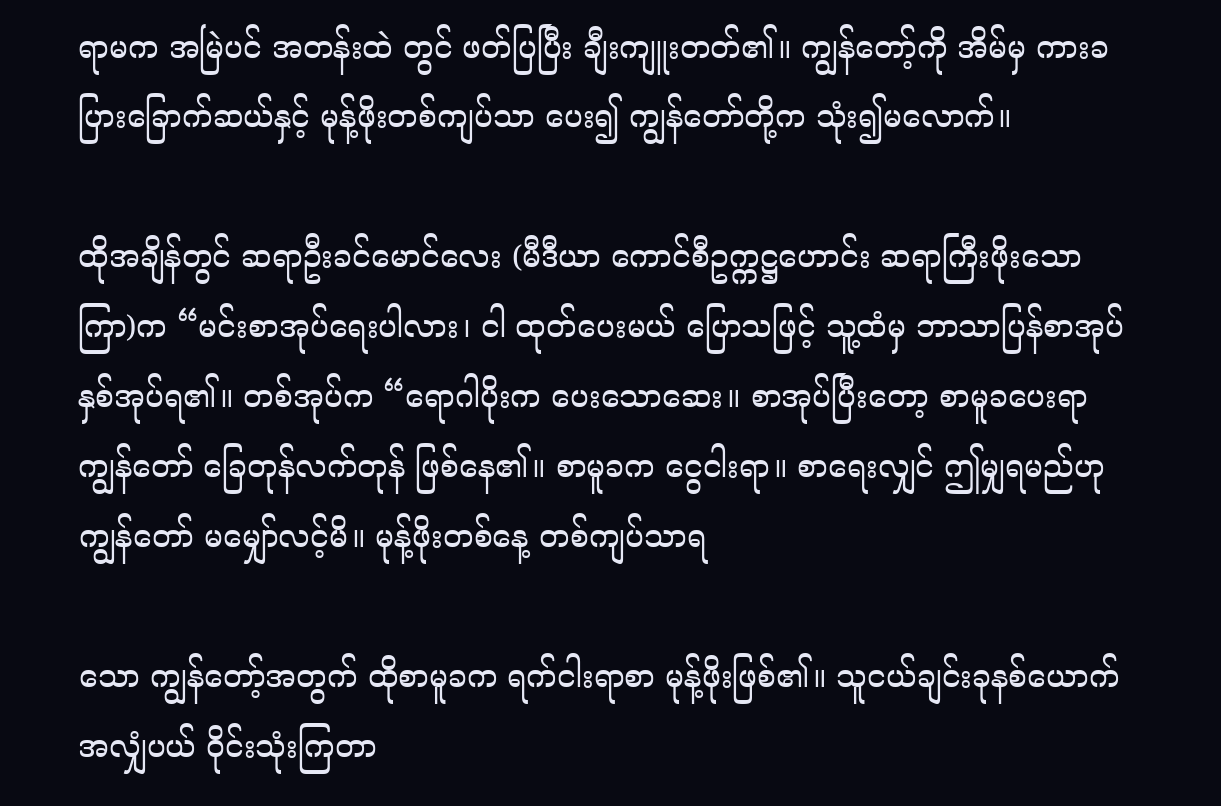ရာမက အမြဲပင် အတန်းထဲ တွင် ဖတ်ပြပြီး ချီးကျူးတတ်၏။ ကျွန်တော့်ကို အိမ်မှ ကားခ ပြားခြောက်ဆယ်နှင့် မုန့်ဖိုးတစ်ကျပ်သာ ပေး၍ ကျွန်တော်တို့က သုံး၍မလောက်။

ထိုအချိန်တွင် ဆရာဦးခင်မောင်လေး (မီဒီယာ ကောင်စီဥက္ကဋ္ဌဟောင်း ဆရာကြီးဖိုးသောကြာ)က “မင်းစာအုပ်ရေးပါလား၊ ငါ ထုတ်ပေးမယ် ပြောသဖြင့် သူ့ထံမှ ဘာသာပြန်စာအုပ်နှစ်အုပ်ရ၏။ တစ်အုပ်က “ရောဂါပိုးက ပေးသောဆေး။ စာအုပ်ပြီးတော့ စာမူခပေးရာ ကျွန်တော် ခြေတုန်လက်တုန် ဖြစ်နေ၏။ စာမူခက ငွေငါးရာ။ စာရေးလျှင် ဤမျှရမည်ဟု ကျွန်တော် မမျှော်လင့်မိ။ မုန့်ဖိုးတစ်နေ့ တစ်ကျပ်သာရ

သော ကျွန်တော့်အတွက် ထိုစာမူခက ရက်ငါးရာစာ မုန့်ဖိုးဖြစ်၏။ သူငယ်ချင်းခုနစ်ယောက် အလျှံပယ် ဝိုင်းသုံးကြတာ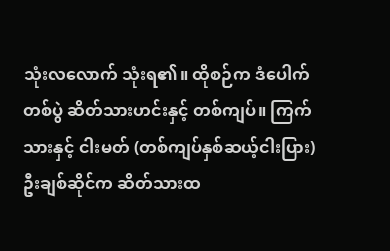သုံးလလောက် သုံးရ၏။ ထိုစဉ်က ဒံပေါက်တစ်ပွဲ ဆိတ်သားဟင်းနှင့် တစ်ကျပ်။ ကြက်သားနှင့် ငါးမတ် (တစ်ကျပ်နှစ်ဆယ့်ငါးပြား) ဦးချစ်ဆိုင်က ဆိတ်သားထ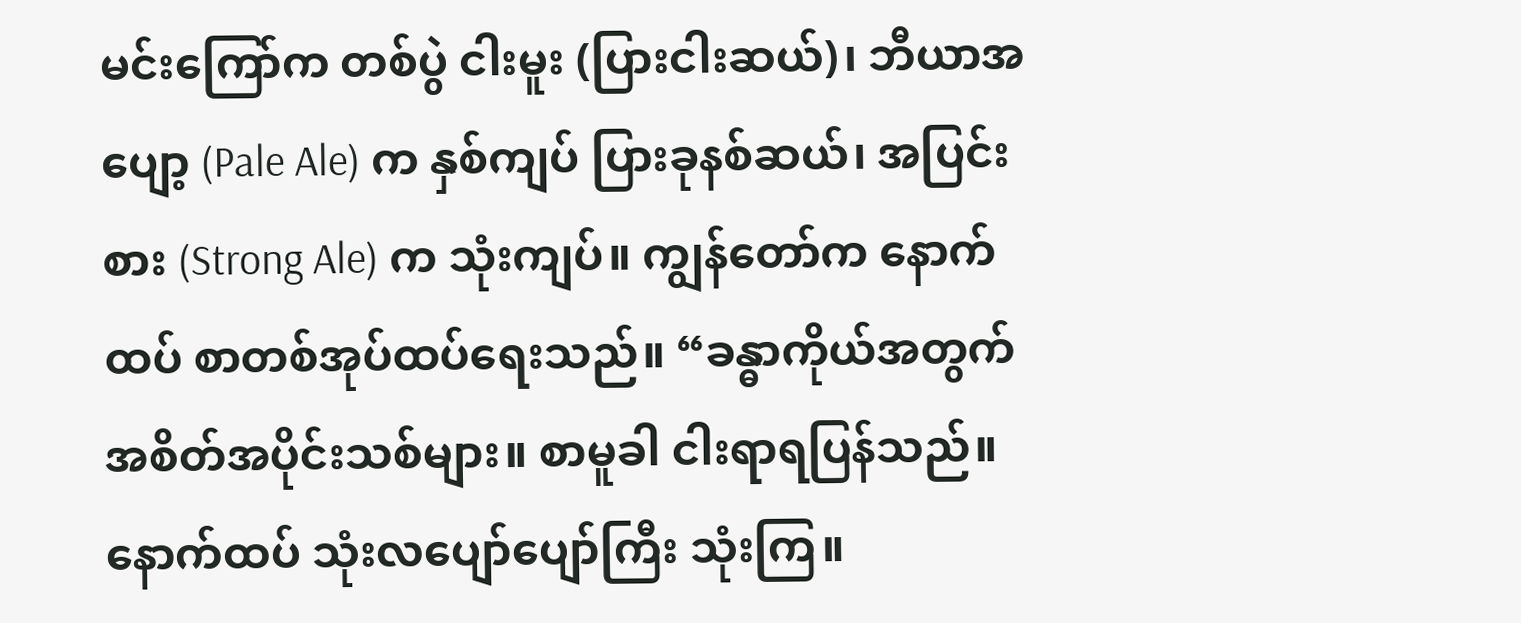မင်းကြော်က တစ်ပွဲ ငါးမူး (ပြားငါးဆယ်)၊ ဘီယာအပျော့ (Pale Ale) က နှစ်ကျပ် ပြားခုနစ်ဆယ်၊ အပြင်းစား (Strong Ale) က သုံးကျပ်။ ကျွန်တော်က နောက်ထပ် စာတစ်အုပ်ထပ်ရေးသည်။ “ခန္ဓာကိုယ်အတွက် အစိတ်အပိုင်းသစ်များ။ စာမူခါ ငါးရာရပြန်သည်။ နောက်ထပ် သုံးလပျော်ပျော်ကြီး သုံးကြ။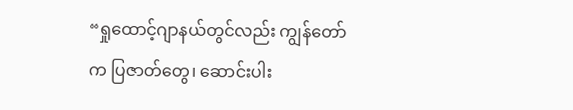“ရှုထောင့်ဂျာနယ်တွင်လည်း ကျွန်တော်က ပြဇာတ်တွေ၊ ဆောင်းပါး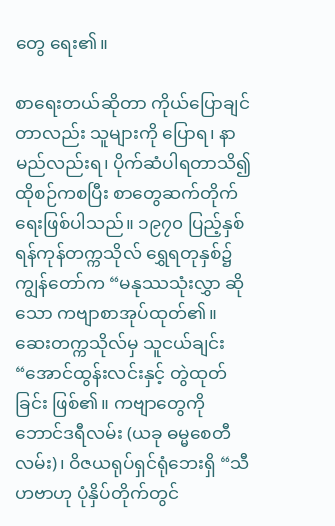တွေ ရေး၏။

စာရေးတယ်ဆိုတာ ကိုယ်ပြောချင်တာလည်း သူများကို ပြောရ၊ နာမည်လည်းရ၊ ပိုက်ဆံပါရတာသိ၍ ထိုစဉ်ကစပြီး စာတွေဆက်တိုက်ရေးဖြစ်ပါသည်။ ၁၉၇၀ ပြည့်နှစ် ရန်ကုန်တက္ကသိုလ် ရွှေရတုနှစ်၌ ကျွန်တော်က “မနုဿသုံးလွှာ ဆိုသော ကဗျာစာအုပ်ထုတ်၏။ ဆေးတက္ကသိုလ်မှ သူငယ်ချင်း “အောင်ထွန်းလင်းနှင့် တွဲထုတ်ခြင်း ဖြစ်၏။ ကဗျာတွေကို ဘောင်ဒရီလမ်း (ယခု ဓမ္မစေတီလမ်း)၊ ဝိဇယရုပ်ရှင်ရုံဘေးရှိ “သီဟဗာဟု ပုံနှိပ်တိုက်တွင်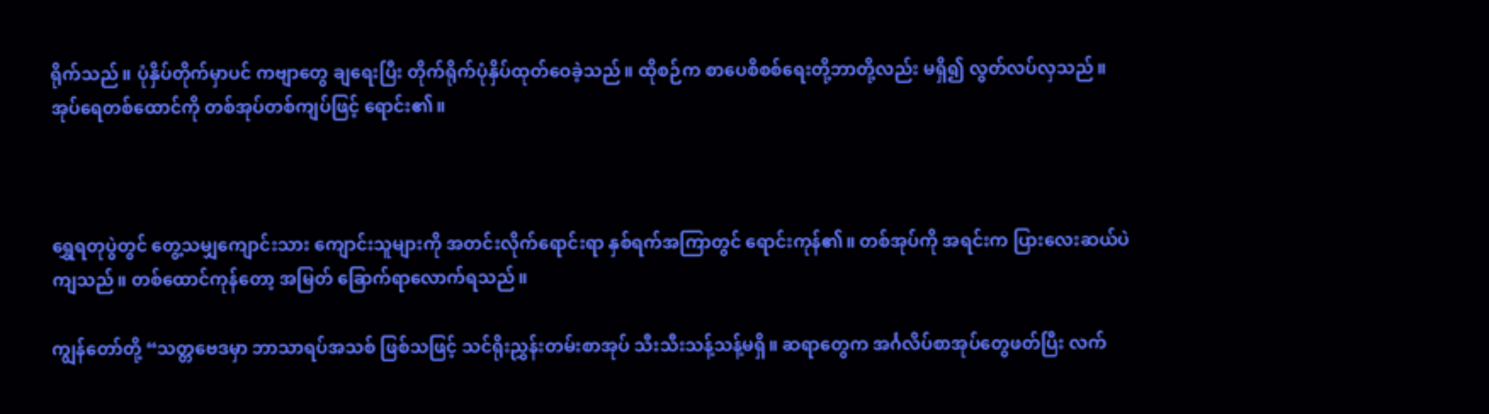ရိုက်သည်။ ပုံနှိပ်တိုက်မှာပင် ကဗျာတွေ ချရေးပြီး တိုက်ရိုက်ပုံနှိပ်ထုတ်ဝေခဲ့သည်။ ထိုစဉ်က စာပေစိစစ်ရေးတို့ဘာတို့လည်း မရှိ၍ လွတ်လပ်လှသည်။ အုပ်ရေတစ်ထောင်ကို တစ်အုပ်တစ်ကျပ်ဖြင့် ရောင်း၏။



ရွှေရတုပွဲတွင် တွေ့သမျှကျောင်းသား ကျောင်းသူများကို အတင်းလိုက်ရောင်းရာ နှစ်ရက်အကြာတွင် ရောင်းကုန်၏။ တစ်အုပ်ကို အရင်းက ပြားလေးဆယ်ပဲကျသည်။ တစ်ထောင်ကုန်တော့ အမြတ် ခြောက်ရာလောက်ရသည်။

ကျွန်တော်တို့ “သတ္တဗေဒမှာ ဘာသာရပ်အသစ် ဖြစ်သဖြင့် သင်ရိုးညွှန်းတမ်းစာအုပ် သီးသီးသန့်သန့်မရှိ။ ဆရာတွေက အင်္ဂလိပ်စာအုပ်တွေဖတ်ပြီး လက်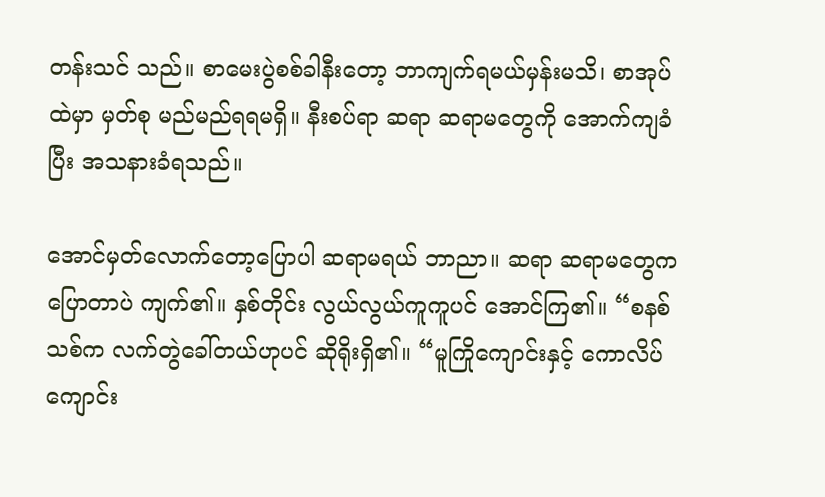တန်းသင် သည်။ စာမေးပွဲစစ်ခါနီးတော့ ဘာကျက်ရမယ်မှန်းမသိ၊ စာအုပ်ထဲမှာ မှတ်စု မည်မည်ရရမရှိ။ နီးစပ်ရာ ဆရာ ဆရာမတွေကို အောက်ကျခံပြီး အသနားခံရသည်။

အောင်မှတ်လောက်တော့ပြောပါ ဆရာမရယ် ဘာညာ။ ဆရာ ဆရာမတွေက ပြောတာပဲ ကျက်၏။ နှစ်တိုင်း လွယ်လွယ်ကူကူပင် အောင်ကြ၏။ “စနစ်သစ်က လက်တွဲခေါ်တယ်ဟုပင် ဆိုရိုးရှိ၏။ “မူကြိုကျောင်းနှင့် ကောလိပ်ကျောင်း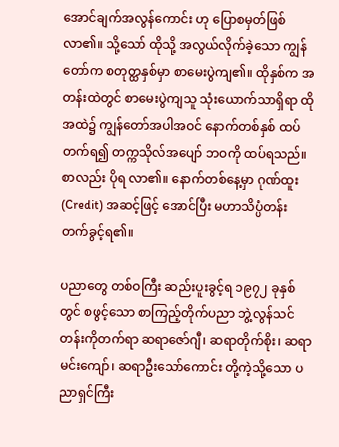အောင်ချက်အလွန်ကောင်း ဟု ပြောစမှတ်ဖြစ်လာ၏။ သို့သော် ထိုသို့ အလွယ်လိုက်ခဲ့သော ကျွန်တော်က စတုတ္ထနှစ်မှာ စာမေးပွဲကျ၏။ ထိုနှစ်က အတန်းထဲတွင် စာမေးပွဲကျသူ သုံးယောက်သာရှိရာ ထိုအထဲ၌ ကျွန်တော်အပါအဝင် နောက်တစ်နှစ် ထပ်တက်ရ၍ တက္ကသိုလ်အပျော် ဘဝကို ထပ်ရသည်။ စာလည်း ပိုရ လာ၏။ နောက်တစ်နေ့မှာ ဂုဏ်ထူး (Credit) အဆင့်ဖြင့် အောင်ပြီး မဟာသိပ္ပံတန်း တက်ခွင့်ရ၏။

ပညာတွေ တစ်ဝကြီး ဆည်းပူးခွင့်ရ ၁၉၇၂ ခုနှစ်တွင် စဖွင့်သော စာကြည့်တိုက်ပညာ ဘွဲ့လွန်သင်တန်းကိုတက်ရာ ဆရာဇော်ဂျီ၊ ဆရာတိုက်စိုး၊ ဆရာမင်းကျော်၊ ဆရာဦးသော်ကောင်း တို့ကဲ့သို့သော ပညာရှင်ကြီး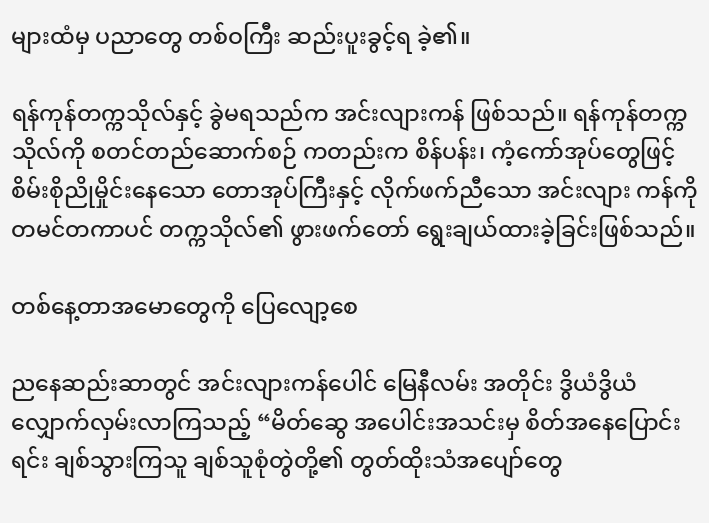များထံမှ ပညာတွေ တစ်ဝကြီး ဆည်းပူးခွင့်ရ ခဲ့၏။

ရန်ကုန်တက္ကသိုလ်နှင့် ခွဲမရသည်က အင်းလျားကန် ဖြစ်သည်။ ရန်ကုန်တက္ကသိုလ်ကို စတင်တည်ဆောက်စဉ် ကတည်းက စိန်ပန်း၊ ကံ့ကော်အုပ်တွေဖြင့် စိမ်းစိုညိုမှိုင်းနေသော တောအုပ်ကြီးနှင့် လိုက်ဖက်ညီသော အင်းလျား ကန်ကို တမင်တကာပင် တက္ကသိုလ်၏ ဖွားဖက်တော် ရွေးချယ်ထားခဲ့ခြင်းဖြစ်သည်။

တစ်နေ့တာအမောတွေကို ပြေလျော့စေ

ညနေဆည်းဆာတွင် အင်းလျားကန်ပေါင် မြေနီလမ်း အတိုင်း ဒွိယံဒွိယံ လျှောက်လှမ်းလာကြသည့် “မိတ်ဆွေ အပေါင်းအသင်းမှ စိတ်အနေပြောင်းရင်း ချစ်သွားကြသူ ချစ်သူစုံတွဲတို့၏ တွတ်ထိုးသံအပျော်တွေ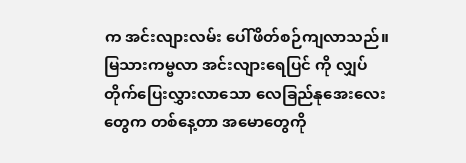က အင်းလျားလမ်း ပေါ်ဖိတ်စဉ်ကျလာသည်။ မြသားကမ္ဗလာ အင်းလျားရေပြင် ကို လျှပ်တိုက်ပြေးလွှားလာသော လေခြည်နုအေးလေးတွေက တစ်နေ့တာ အမောတွေကို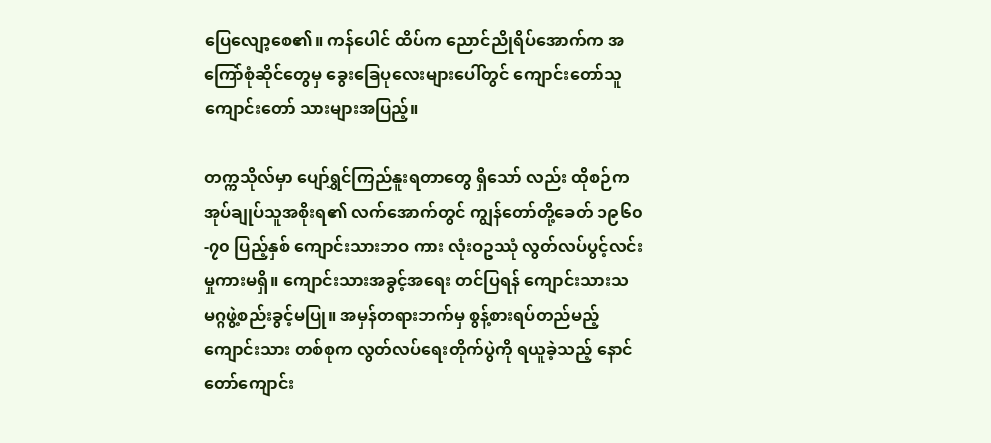ပြေလျော့စေ၏။ ကန်ပေါင် ထိပ်က ညောင်ညိုရိပ်အောက်က အကြော်စုံဆိုင်တွေမှ ခွေးခြေပုလေးများပေါ်တွင် ကျောင်းတော်သူ ကျောင်းတော် သားများအပြည့်။

တက္ကသိုလ်မှာ ပျော်ရွှင်ကြည်နူးရတာတွေ ရှိသော် လည်း ထိုစဉ်က အုပ်ချုပ်သူအစိုးရ၏ လက်အောက်တွင် ကျွန်တော်တို့ခေတ် ၁၉၆၀-၇၀ ပြည့်နှစ် ကျောင်းသားဘဝ ကား လုံးဝဥဿုံ လွတ်လပ်ပွင့်လင်းမှုကားမရှိ။ ကျောင်းသားအခွင့်အရေး တင်ပြရန် ကျောင်းသားသမဂ္ဂဖွဲ့စည်းခွင့်မပြု။ အမှန်တရားဘက်မှ စွန့်စားရပ်တည်မည့် ကျောင်းသား တစ်စုက လွတ်လပ်ရေးတိုက်ပွဲကို ရယူခဲ့သည့် နောင်တော်ကျောင်း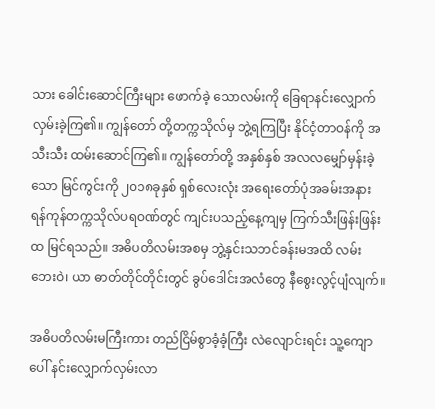သား ခေါင်းဆောင်ကြီးများ ဖောက်ခဲ့ သောလမ်းကို ခြေရာနင်းလျှောက်လှမ်းခဲ့ကြ၏။ ကျွန်တော် တို့တက္ကသိုလ်မှ ဘွဲ့ရကြပြီး နိုင်ငံ့တာဝန်ကို အသီးသီး ထမ်းဆောင်ကြ၏။ ကျွန်တော်တို့ အနှစ်နှစ် အလလမျှော်မှန်းခဲ့သော မြင်ကွင်းကို ၂၀၁၈ခုနှစ် ရှစ်လေးလုံး အရေးတော်ပုံအခမ်းအနား ရန်ကုန်တက္ကသိုလ်ပရဝဏ်တွင် ကျင်းပသည့်နေ့ကျမှ ကြက်သီးဖြန်းဖြန်းထ မြင်ရသည်။ အဓိပတိလမ်းအစမှ ဘွဲ့နှင်းသဘင်ခန်းမအထိ လမ်းဘေးဝဲ၊ ယာ ဓာတ်တိုင်တိုင်းတွင် ခွပ်ဒေါင်းအလံတွေ နီစွေးလွင့်ပျံလျက်။

အဓိပတိလမ်းမကြီးကား တည်ငြိမ်စွာခံ့ခံ့ကြီး လဲလျောင်းရင်း သူ့ကျောပေါ် နင်းလျှောက်လှမ်းလာ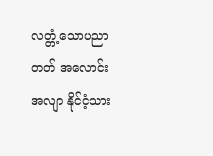လတ္တံ့သောပညာတတ် အလောင်းအလျာ နိုင်ငံ့သား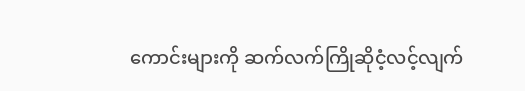ကောင်းများကို ဆက်လက်ကြိုဆိုငံ့လင့်လျက်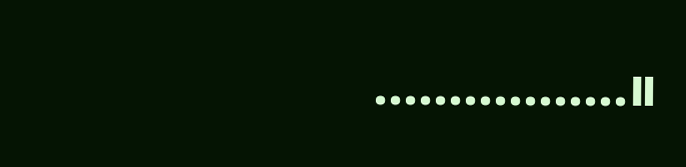.................။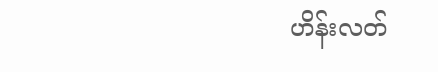ဟိန်းလတ်